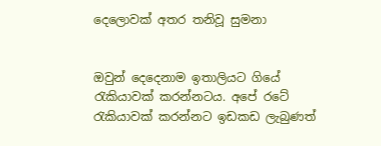දෙලොවක්‌ අතර තනිවූ සුමනා


ඔවුන් දෙදෙනාම ඉතාලියට ගියේ රැකියාවක්‌ කරන්නටය. අපේ රටේ රැකියාවක්‌ කරන්නට ඉඩකඩ ලැබුණත්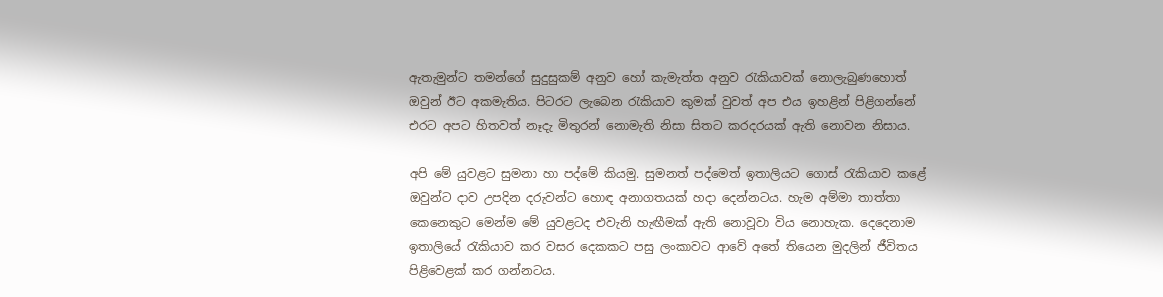ඇතැමුන්ට තමන්ගේ සුදුසුකම් අනුව හෝ කැමැත්ත අනුව රැකියාවක්‌ නොලැබුණහොත් ඔවුන් ඊට අකමැතිය. පිටරට ලැබෙන රැකියාව කුමක්‌ වුවත් අප එය ඉහළින් පිළිගන්නේ එරට අපට හිතවත් නෑදැ මිතුරන් නොමැති නිසා සිතට කරදරයක්‌ ඇති නොවන නිසාය.

අපි මේ යුවළට සුමනා හා පද්මේ කියමු. සුමනත් පද්මෙත් ඉතාලියට ගොස්‌ රැකියාව කළේ ඔවුන්ට දාව උපදින දරුවන්ට හොඳ අනාගතයක්‌ හදා දෙන්නටය. හැම අම්මා තාත්තා කෙනෙකුට මෙන්ම මේ යුවළටද එවැනි හැඟීමක්‌ ඇති නොවූවා විය නොහැක. දෙදෙනාම ඉතාලියේ රැකියාව කර වසර දෙකකට පසු ලංකාවට ආවේ අතේ තියෙන මුදලින් ජීවිතය පිළිවෙළක්‌ කර ගන්නටය.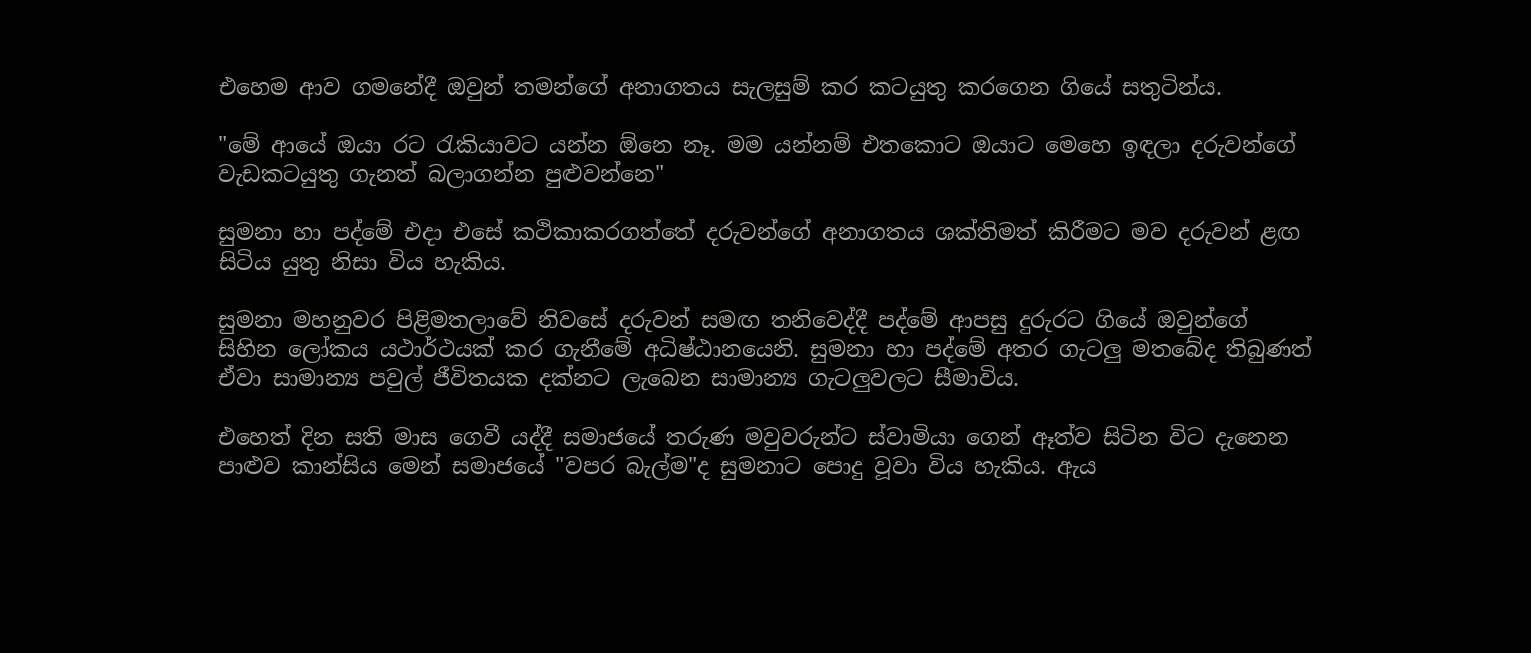එහෙම ආව ගමනේදී ඔවුන් තමන්ගේ අනාගතය සැලසුම් කර කටයුතු කරගෙන ගියේ සතුටින්ය.

"මේ ආයේ ඔයා රට රැකියාවට යන්න ඕනෙ නෑ. මම යන්නම් එතකොට ඔයාට මෙහෙ ඉඳලා දරුවන්ගේ වැඩකටයුතු ගැනත් බලාගන්න පුළුවන්නෙ"

සුමනා හා පද්මේ එදා එසේ කථිකාකරගත්තේ දරුවන්ගේ අනාගතය ශක්‌තිමත් කිරීමට මව දරුවන් ළඟ සිටිය යුතු නිසා විය හැකිය.

සුමනා මහනුවර පිළිමතලාවේ නිවසේ දරුවන් සමඟ තනිවෙද්දී පද්මේ ආපසු දුරුරට ගියේ ඔවුන්ගේ සිහින ලෝකය යථාර්ථයක්‌ කර ගැනීමේ අධිෂ්ඨානයෙනි. සුමනා හා පද්මේ අතර ගැටලු මතබේද තිබුණත් ඒවා සාමාන්‍ය පවුල් ජීවිතයක දක්‌නට ලැබෙන සාමාන්‍ය ගැටලුවලට සීමාවිය.

එහෙත් දින සති මාස ගෙවී යද්දී සමාජයේ තරුණ මවුවරුන්ට ස්‌වාමියා ගෙන් ඈත්ව සිටින විට දැනෙන පාළුව කාන්සිය මෙන් සමාජයේ "වපර බැල්ම"ද සුමනාට පොදු වූවා විය හැකිය. ඇය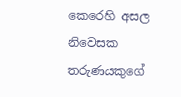කෙරෙහි අසල නිවෙසක තරුණයකුගේ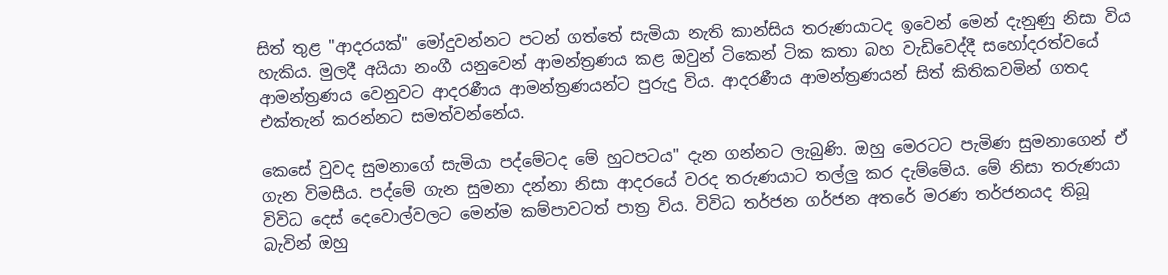සිත් තුළ "ආදරයක්‌" මෝදුවන්නට පටන් ගත්තේ සැමියා නැති කාන්සිය තරුණයාටද ඉවෙන් මෙන් දැනුණු නිසා විය හැකිය. මුලදී අයියා නංගී යනුවෙන් ආමන්ත්‍රණය කළ ඔවුන් ටිකෙන් ටික කතා බහ වැඩිවෙද්දී සහෝදරත්වයේ ආමන්ත්‍රණය වෙනුවට ආදරණීය ආමන්ත්‍රණයන්ට පුරුදු විය. ආදරණීය ආමන්ත්‍රණයන් සිත් කිතිකවමින් ගතද එක්‌තැන් කරන්නට සමත්වන්නේය.

කෙසේ වුවද සුමනාගේ සැමියා පද්මේටද මේ හුටපටය" දැන ගන්නට ලැබුණි. ඔහු මෙරටට පැමිණ සුමනාගෙන් ඒ ගැන විමසීය. පද්මේ ගැන සුමනා දන්නා නිසා ආදරයේ වරද තරුණයාට තල්ලු කර දැම්මේය. මේ නිසා තරුණයා විවිධ දෙස්‌ දෙවොල්වලට මෙන්ම කම්පාවටත් පාත්‍ර විය. විවිධ තර්ජන ගර්ජන අතරේ මරණ තර්ජනයද තිබූ බැවින් ඔහු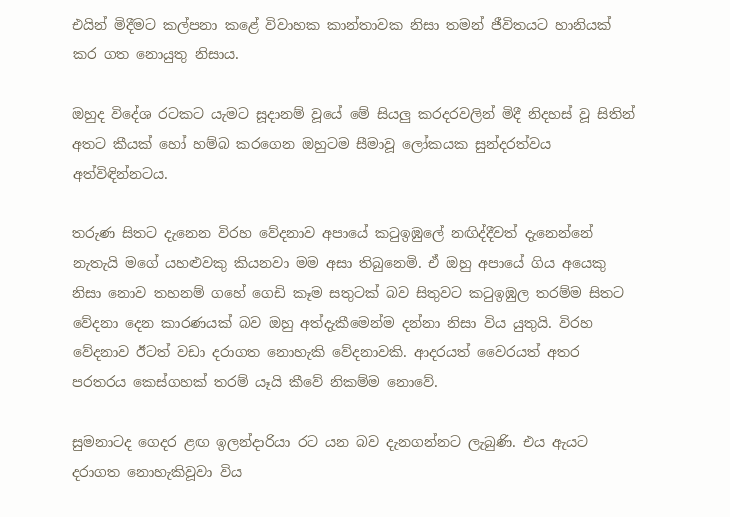එයින් මිදීමට කල්පනා කළේ විවාහක කාන්තාවක නිසා තමන් ජීවිතයට හානියක්‌ කර ගත නොයුතු නිසාය.

ඔහුද විදේශ රටකට යැමට සූදානම් වූයේ මේ සියලු කරදරවලින් මිදී නිදහස්‌ වූ සිතින් අතට කීයක්‌ හෝ හම්බ කරගෙන ඔහුටම සීමාවූ ලෝකයක සුන්දරත්වය අත්විඳින්නටය.

තරුණ සිතට දැනෙන විරහ වේදනාව අපායේ කටුඉඹුලේ නඟිද්දීවත් දැනෙන්නේ නැතැයි මගේ යහළුවකු කියනවා මම අසා තිබුනෙමි. ඒ ඔහු අපායේ ගිය අයෙකු නිසා නොව තහනම් ගහේ ගෙඩි කෑම සතුටක්‌ බව සිතුවට කටුඉඹුල තරම්ම සිතට වේදනා දෙන කාරණයක්‌ බව ඔහු අත්දැකීමෙන්ම දන්නා නිසා විය යුතුයි. විරහ වේදනාව ඊටත් වඩා දරාගත නොහැකි වේදනාවකි. ආදරයත් වෛරයත් අතර පරතරය කෙස්‌ගහක්‌ තරම් යෑයි කීවේ නිකම්ම නොවේ.

සුමනාටද ගෙදර ළඟ ඉලන්දාරියා රට යන බව දැනගන්නට ලැබුණි. එය ඇයට දරාගත නොහැකිවූවා විය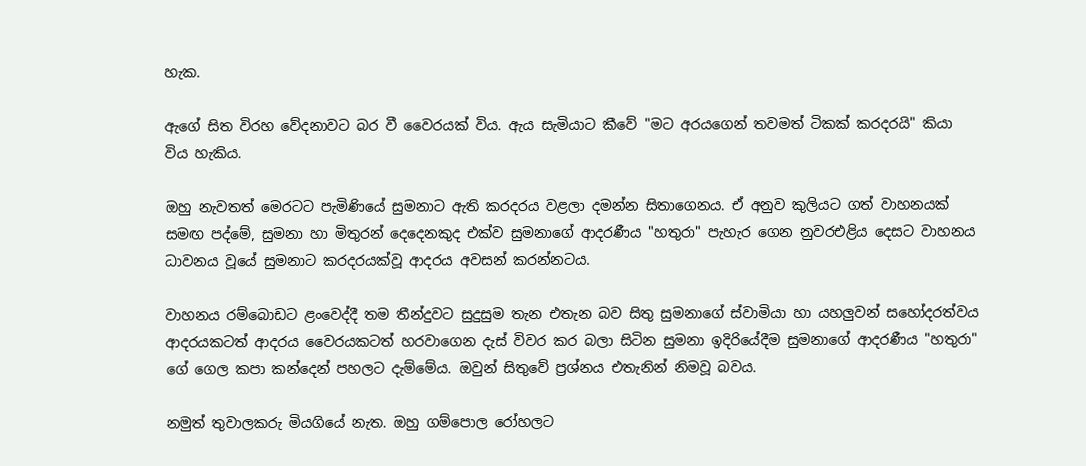හැක.

ඇගේ සිත විරහ වේදනාවට බර වී වෛරයක්‌ විය. ඇය සැමියාට කීවේ "මට අරයගෙන් තවමත් ටිකක්‌ කරදරයි" කියා විය හැකිය.

ඔහු නැවතත් මෙරටට පැමිණියේ සුමනාට ඇති කරදරය වළලා දමන්න සිතාගෙනය. ඒ අනුව කුලියට ගත් වාහනයක්‌ සමඟ පද්මේ, සුමනා හා මිතුරන් දෙදෙනකුද එක්‌ව සුමනාගේ ආදරණීය "හතුරා" පැහැර ගෙන නුවරඑළිය දෙසට වාහනය ධාවනය වූයේ සුමනාට කරදරයක්‌වූ ආදරය අවසන් කරන්නටය.

වාහනය රම්බොඩට ළංවෙද්දී තම තීන්දුවට සුදුසුම තැන එතැන බව සිතු සුමනාගේ ස්‌වාමියා හා යහලුවන් සහෝදරත්වය ආදරයකටත් ආදරය වෛරයකටත් හරවාගෙන දැස්‌ විවර කර බලා සිටින සුමනා ඉදිරියේදීම සුමනාගේ ආදරණීය "හතුරා" ගේ ගෙල කපා කන්දෙන් පහලට දැම්මේය. ඔවුන් සිතුවේ ප්‍රශ්නය එතැනින් නිමවූ බවය.

නමුත් තුවාලකරු මියගියේ නැත. ඔහු ගම්පොල රෝහලට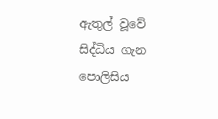ඇතුල් වූවේ සිද්ධිය ගැන පොලිසිය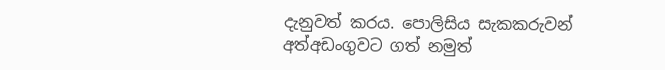දැනුවත් කරය. පොලිසිය සැකකරුවන් අත්අඩංගුවට ගත් නමුත්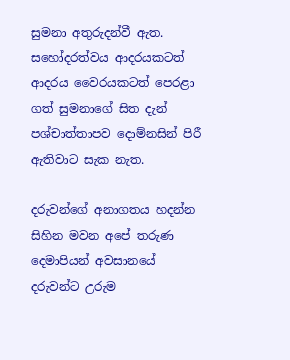සුමනා අතුරුදන්වී ඇත. සහෝදරත්වය ආදරයකටත් ආදරය වෛරයකටත් පෙරළා ගත් සුමනාගේ සිත දැන් පශ්චාත්තාපව දොම්නසින් පිරී ඇතිවාට සැක නැත.

දරුවන්ගේ අනාගතය හදන්න සිහින මවන අපේ තරුණ දෙමාපියන් අවසානයේ දරුවන්ට උරුම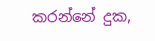කරන්නේ දුක,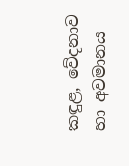කඳුළ, වේදනාව හා අවමානය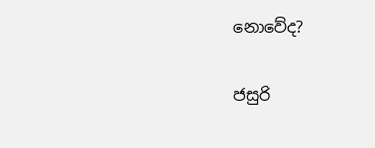නොවේද?

ජසුරි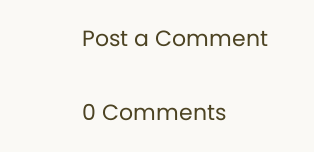Post a Comment

0 Comments